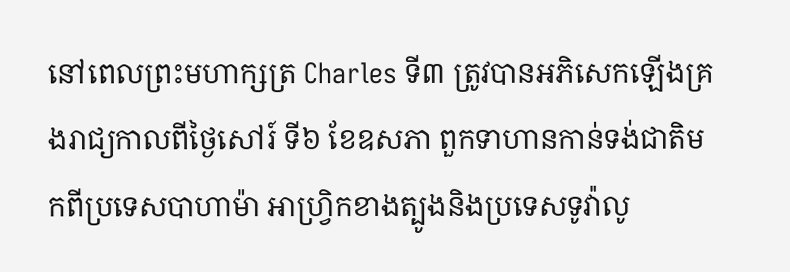នៅពេលព្រះមហាក្សត្រ Charles ទី៣ ត្រូវបានអភិសេកឡើងគ្រងរាជ្យកាលពីថ្ងៃសៅរ៍ ទី៦ ខែឧសភា ពួកទាហានកាន់ទង់ជាតិមកពីប្រទេសបាហាម៉ា អាហ្វ្រិកខាងត្បូងនិងប្រទេសទូវ៉ាលូ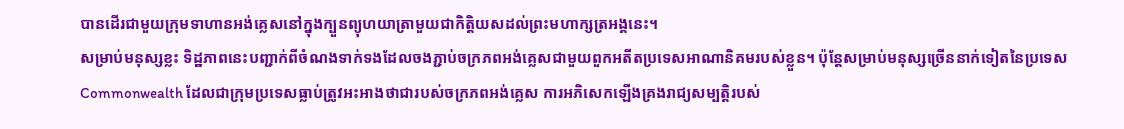បានដើរជាមួយក្រុមទាហានអង់គ្លេសនៅក្នុងក្បួនព្យុហយាត្រាមួយជាកិត្តិយសដល់ព្រះមហាក្សត្រអង្គនេះ។
សម្រាប់មនុស្សខ្លះ ទិដ្ឋភាពនេះបញ្ជាក់ពីចំណងទាក់ទងដែលចងភ្ជាប់ចក្រភពអង់គ្លេសជាមួយពួកអតីតប្រទេសអាណានិគមរបស់ខ្លួន។ ប៉ុន្តែសម្រាប់មនុស្សច្រើននាក់ទៀតនៃប្រទេស Commonwealth ដែលជាក្រុមប្រទេសធ្លាប់ត្រូវអះអាងថាជារបស់ចក្រភពអង់គ្លេស ការអភិសេកឡើងគ្រងរាជ្យសម្បតិ្តរបស់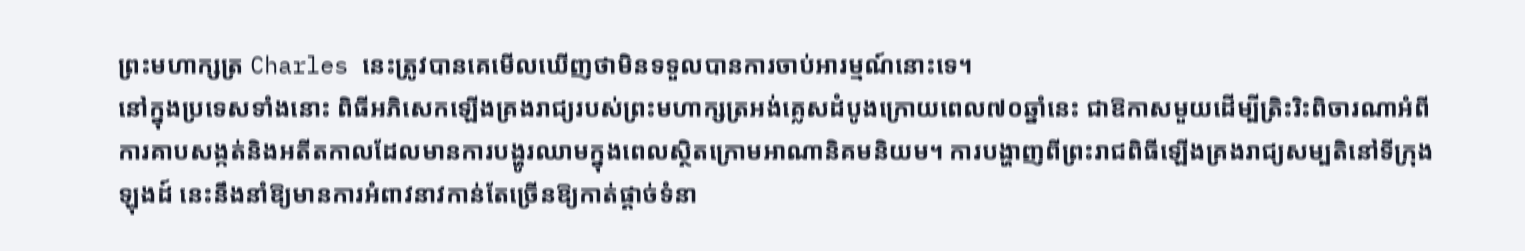ព្រះមហាក្សត្រ Charles នេះត្រូវបានគេមើលឃើញថាមិនទទួលបានការចាប់អារម្មណ៍នោះទេ។
នៅក្នុងប្រទេសទាំងនោះ ពិធីអភិសេកឡើងគ្រងរាជ្យរបស់ព្រះមហាក្សត្រអង់គ្លេសដំបូងក្រោយពេល៧០ឆ្នាំនេះ ជាឱកាសមួយដើម្បីត្រិះរិះពិចារណាអំពីការគាបសង្កត់និងអតីតកាលដែលមានការបង្ហូរឈាមក្នុងពេលស្ថិតក្រោមអាណានិគមនិយម។ ការបង្ហាញពីព្រះរាជពិធីឡើងគ្រងរាជ្យសម្បតិនៅទីក្រុងឡុងដ៍ នេះនឹងនាំឱ្យមានការអំពាវនាវកាន់តែច្រើនឱ្យកាត់ផ្តាច់ទំនា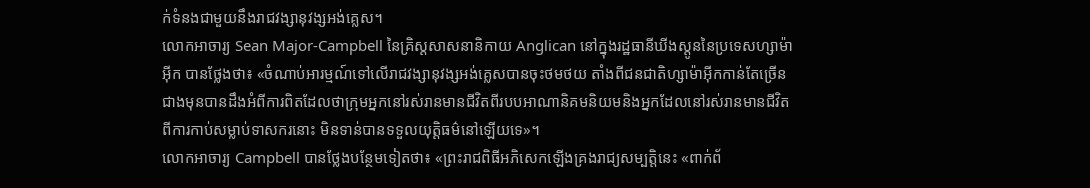ក់ទំនងជាមួយនឹងរាជវង្សានុវង្សអង់គ្លេស។
លោកអាចារ្យ Sean Major-Campbell នៃគ្រិស្តសាសនានិកាយ Anglican នៅក្នុងរដ្ឋធានីឃីងស្តូននៃប្រទេសហ្សាម៉ាអ៊ីក បានថ្លែងថា៖ «ចំណាប់អារម្មណ៍ទៅលើរាជវង្សានុវង្សអង់គ្លេសបានចុះថមថយ តាំងពីជនជាតិហ្សាម៉ាអ៊ីកកាន់តែច្រើនជាងមុនបានដឹងអំពីការពិតដែលថាក្រុមអ្នកនៅរស់រានមានជីវិតពីរបបអាណានិគមនិយមនិងអ្នកដែលនៅរស់រានមានជីវិតពីការកាប់សម្លាប់ទាសករនោះ មិនទាន់បានទទួលយុត្តិធម៌នៅឡើយទេ»។
លោកអាចារ្យ Campbell បានថ្លែងបន្ថែមទៀតថា៖ «ព្រះរាជពិធីអភិសេកឡើងគ្រងរាជ្យសម្បត្តិនេះ «ពាក់ព័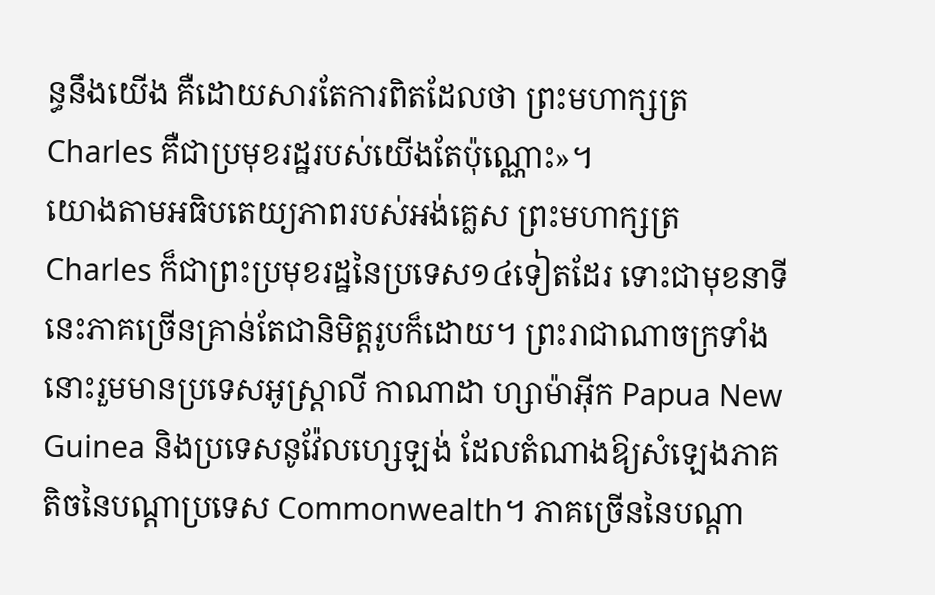ន្ធនឹងយើង គឺដោយសារតែការពិតដែលថា ព្រះមហាក្សត្រ Charles គឺជាប្រមុខរដ្ឋរបស់យើងតែប៉ុណ្ណោះ»។
យោងតាមអធិបតេយ្យភាពរបស់អង់គ្លេស ព្រះមហាក្សត្រ Charles ក៏ជាព្រះប្រមុខរដ្ឋនៃប្រទេស១៤ទៀតដែរ ទោះជាមុខនាទីនេះភាគច្រើនគ្រាន់តែជានិមិត្តរូបក៏ដោយ។ ព្រះរាជាណាចក្រទាំងនោះរួមមានប្រទេសអូស្ត្រាលី កាណាដា ហ្សាម៉ាអ៊ីក Papua New Guinea និងប្រទេសនូវ៉ែលហ្សេឡង់ ដែលតំណាងឱ្យសំឡេងភាគតិចនៃបណ្ដាប្រទេស Commonwealth។ ភាគច្រើននៃបណ្ដា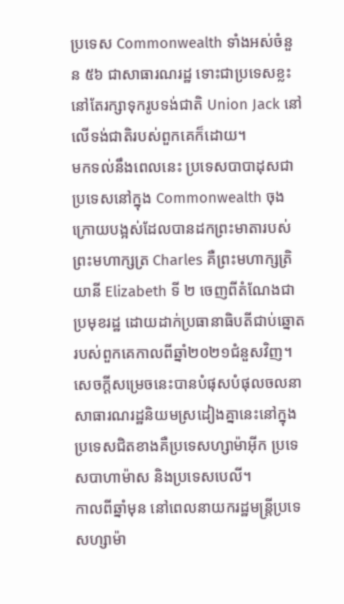ប្រទេស Commonwealth ទាំងអស់ចំនួន ៥៦ ជាសាធារណរដ្ឋ ទោះជាប្រទេសខ្លះនៅតែរក្សាទុករូបទង់ជាតិ Union Jack នៅលើទង់ជាតិរបស់ពួកគេក៏ដោយ។
មកទល់នឹងពេលនេះ ប្រទេសបាបាដុសជាប្រទេសនៅក្នុង Commonwealth ចុងក្រោយបង្អស់ដែលបានដកព្រះមាតារបស់ព្រះមហាក្សត្រ Charles គឺព្រះមហាក្សត្រិយានី Elizabeth ទី ២ ចេញពីតំណែងជាប្រមុខរដ្ឋ ដោយដាក់ប្រធានាធិបតីជាប់ឆ្នោតរបស់ពួកគេកាលពីឆ្នាំ២០២១ជំនួសវិញ។
សេចក្តីសម្រេចនេះបានបំផុសបំផុលចលនាសាធារណរដ្ឋនិយមស្រដៀងគ្នានេះនៅក្នុងប្រទេសជិតខាងគឺប្រទេសហ្សាម៉ាអ៊ីក ប្រទេសបាហាម៉ាស និងប្រទេសបេលី។
កាលពីឆ្នាំមុន នៅពេលនាយករដ្ឋមន្ត្រីប្រទេសហ្សាម៉ា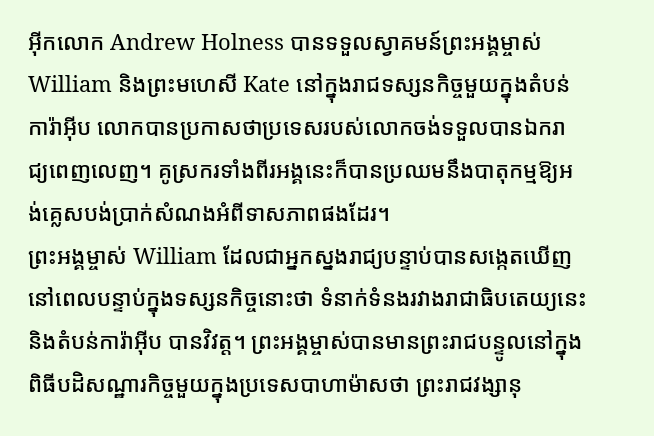អ៊ីកលោក Andrew Holness បានទទួលស្វាគមន៍ព្រះអង្គម្ចាស់ William និងព្រះមហេសី Kate នៅក្នុងរាជទស្សនកិច្ចមួយក្នុងតំបន់ការ៉ាអ៊ីប លោកបានប្រកាសថាប្រទេសរបស់លោកចង់ទទួលបានឯករាជ្យពេញលេញ។ គូស្រករទាំងពីរអង្គនេះក៏បានប្រឈមនឹងបាតុកម្មឱ្យអង់គ្លេសបង់ប្រាក់សំណងអំពីទាសភាពផងដែរ។
ព្រះអង្គម្ចាស់ William ដែលជាអ្នកស្នងរាជ្យបន្ទាប់បានសង្កេតឃើញនៅពេលបន្ទាប់ក្នុងទស្សនកិច្ចនោះថា ទំនាក់ទំនងរវាងរាជាធិបតេយ្យនេះនិងតំបន់ការ៉ាអ៊ីប បានវិវត្ត។ ព្រះអង្គម្ចាស់បានមានព្រះរាជបន្ទូលនៅក្នុងពិធីបដិសណ្ឋារកិច្ចមួយក្នុងប្រទេសបាហាម៉ាសថា ព្រះរាជវង្សានុ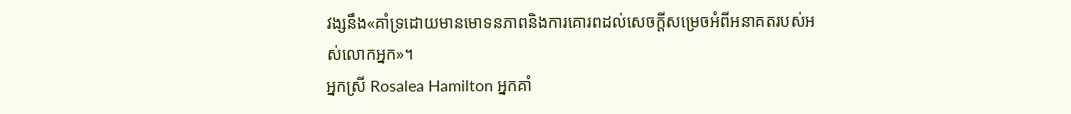វង្សនឹង«គាំទ្រដោយមានមោទនភាពនិងការគោរពដល់សេចក្តីសម្រេចអំពីអនាគតរបស់អស់លោកអ្នក»។
អ្នកស្រី Rosalea Hamilton អ្នកគាំ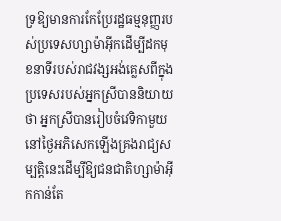ទ្រឱ្យមានការកែប្រែរដ្ឋធម្មនុញ្ញរបស់ប្រទេសហ្សាម៉ាអ៊ីកដើម្បីដកមុខនាទីរបស់រាជវង្សអង់គ្លេសពីក្នុងប្រទេសរបស់អ្នកស្រីបាននិយាយថា អ្នកស្រីបានរៀបចំវេទិកាមួយនៅថ្ងៃអភិសេកឡើងគ្រងរាជ្យសម្បត្តិនេះដើម្បីឱ្យជនជាតិហ្សាម៉ាអ៊ីកកាន់តែ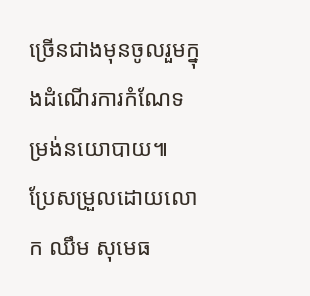ច្រើនជាងមុនចូលរួមក្នុងដំណើរការកំណែទម្រង់នយោបាយ៕
ប្រែសម្រួលដោយលោក ឈឹម សុមេធ